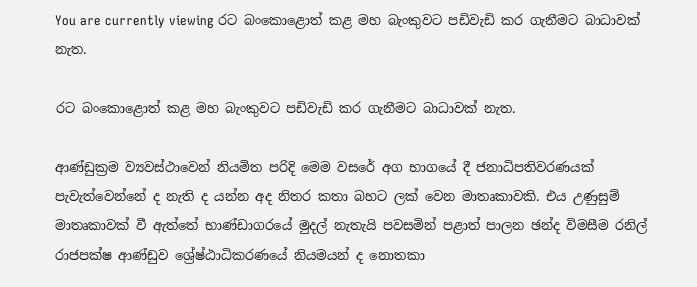You are currently viewing රට බංකොළොත් කළ මහ බැංකුවට පඩිවැඩි කර ගැනීමට බාධාවක් නැත.

රට බංකොළොත් කළ මහ බැංකුවට පඩිවැඩි කර ගැනීමට බාධාවක් නැත.

ආණ්ඩුක්‍රම ව්‍යවස්ථාවෙන් නියමිත පරිදි මෙම වසරේ අග භාගයේ දී ජනාධිපතිවරණයක් පැවැත්වෙන්නේ ද නැති ද යන්න අද නිතර කතා බහට ලක් වෙන මාතෘකාවකි. එය උණුසුම් මාතෘකාවක් වී ඇත්තේ භාණ්ඩාගරයේ මුදල් නැතැයි පවසමින් පළාත් පාලන ඡන්ද විමසීම රනිල් රාජපක්ෂ ආණ්ඩුව ශ්‍රේෂ්ඨාධිකරණයේ නියමයන් ද නොතකා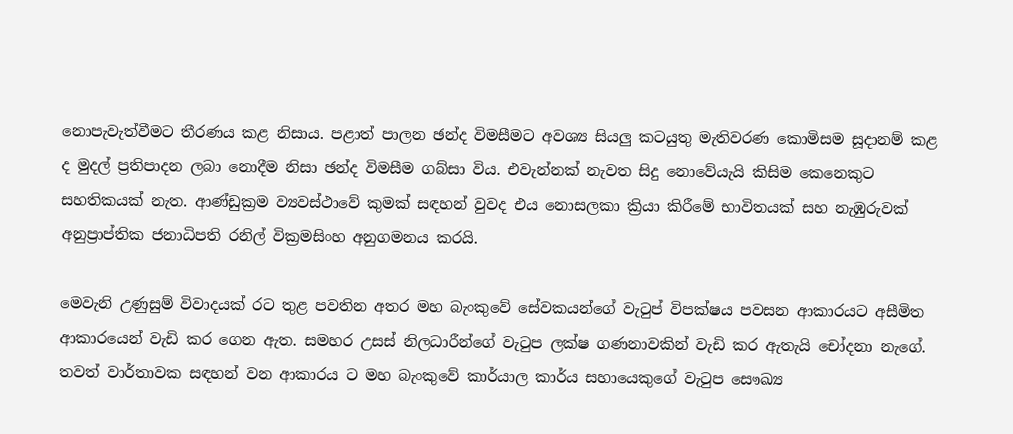නොපැවැත්වීමට තීරණය කළ නිසාය. පළාත් පාලන ඡන්ද විමසීමට අවශ්‍ය සියලු කටයුතු මැතිවරණ කොමිසම සූදානම් කළ ද මුදල් ප්‍රතිපාදන ලබා නොදීම නිසා ඡන්ද විමසීම ගබ්සා විය. එවැන්නක් නැවත සිදු නොවේයැයි කිසිම කෙනෙකුට සහතිකයක් නැත. ආණ්ඩුක්‍රම ව්‍යවස්ථාවේ කුමක් සඳහන් වුවද එය නොසලකා ක්‍රියා කිරීමේ භාවිතයක් සහ නැඹුරුවක් අනුප්‍රාප්තික ජනාධිපති රනිල් වික්‍රමසිංහ අනුගමනය කරයි.

මෙවැනි උණුසුම් විවාදයක් රට තුළ පවතින අතර මහ බැංකුවේ සේවකයන්ගේ වැටුප් විපක්ෂය පවසන ආකාරයට අසීමිත ආකාරයෙන් වැඩි කර ගෙන ඇත. සමහර උසස් නිලධාරීන්ගේ වැටුප ලක්ෂ ගණනාවකින් වැඩි කර ඇතැයි චෝදනා නැගේ. තවත් වාර්තාවක සඳහන් වන ආකාරය ට මහ බැංකුවේ කාර්යාල කාර්ය සහායෙකුගේ වැටුප සෞඛ්‍ය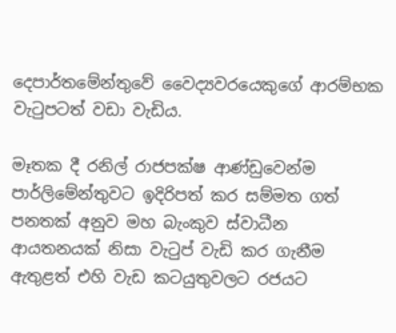දෙපාර්තමේන්තුවේ වෛද්‍යවරයෙකුගේ ආරම්භක වැටුපටත් වඩා වැඩිය.

මෑතක දී රනිල් රාජපක්ෂ ආණ්ඩුවෙන්ම පාර්ලිමේන්තුවට ඉදිරිපත් කර සම්මත ගත් පනතක් අනුව මහ බැංකුව ස්වාධීන ආයතනයක් නිසා වැටුප් වැඩි කර ගැනීම ඇතුළත් එහි වැඩ කටයුතුවලට රජයට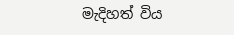මැදිහත් විය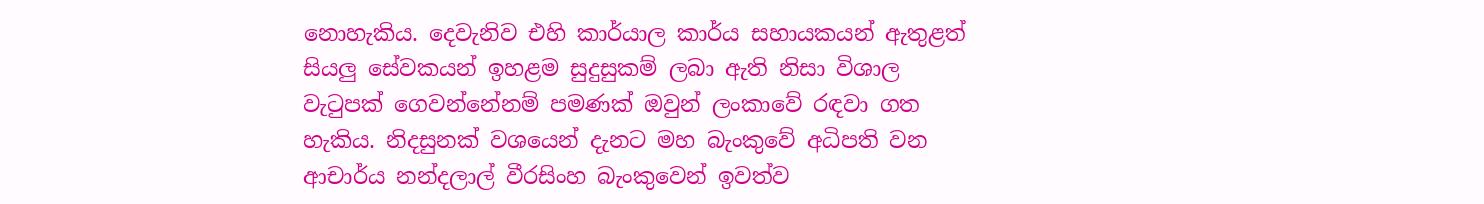නොහැකිය. දෙවැනිව එහි කාර්යාල කාර්ය සහායකයන් ඇතුළත් සියලු සේවකයන් ඉහළම සුදුසුකම් ලබා ඇති නිසා විශාල වැටුපක් ගෙවන්නේනම් පමණක් ඔවුන් ලංකාවේ රඳවා ගත හැකිය. නිදසුනක් වශයෙන් දැනට මහ බැංකුවේ අධිපති වන ආචාර්ය නන්දලාල් වීරසිංහ බැංකුවෙන් ඉවත්ව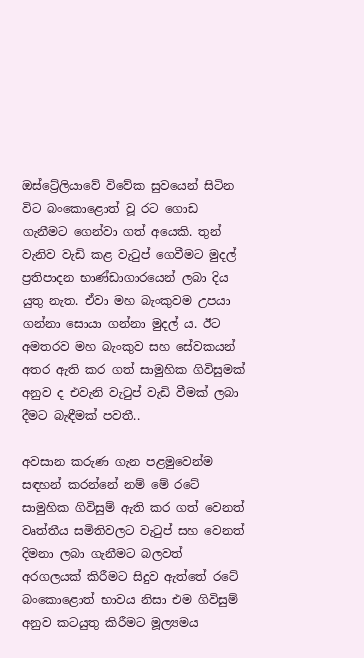ඔස්ට්‍රේලියාවේ විවේක සුවයෙන් සිටින විට බංකොළොත් වූ රට ගොඩ ගැනීමට ගෙන්වා ගත් අයෙකි. තුන් වැනිව වැඩි කළ වැටුප් ගෙවීමට මුදල් ප්‍රතිපාදන භාණ්ඩාගාරයෙන් ලබා දිය යුතු නැත. ඒවා මහ බැංකුවම උපයා ගන්නා සොයා ගන්නා මුදල් ය. ඊට අමතරව මහ බැංකුව සහ සේවකයන් අතර ඇති කර ගත් සාමුහික ගිවිසුමක් අනුව ද එවැනි වැටුප් වැඩි වීමක් ලබා දීමට බැඳීමක් පවතී..

අවසාන කරුණ ගැන පළමුවෙන්ම සඳහන් කරන්නේ නම් මේ රටේ සාමුහික ගිවිසුම් ඇති කර ගත් වෙනත් වෘත්තීය සමිතිවලට වැටුප් සහ වෙනත් දිමනා ලබා ගැනීමට බලවත් අරගලයක් කිරීමට සිදුව ඇත්තේ රටේ බංකොළොත් භාවය නිසා එම ගිවිසුම් අනුව කටයුතු කිරීමට මූල්‍යමය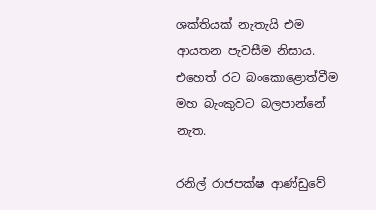ශක්තියක් නැතැයි එම ආයතන පැවසීම නිසාය. එහෙත් රට බංකොළොත්වීම මහ බැංකුවට බලපාන්නේ නැත.

රනිල් රාජපක්ෂ ආණ්ඩුවේ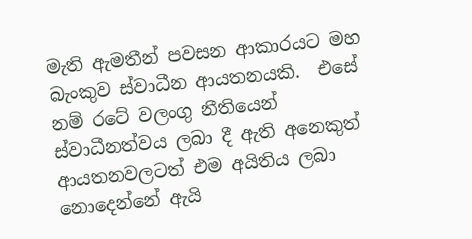මැති ඇමතීන් පවසන ආකාරයට මහ බැංකුව ස්වාධීන ආයතනයකි.  එසේ නම් රටේ වලංගු නීතියෙන් ස්වාධීනත්වය ලබා දී ඇති අනෙකුත් ආයතනවලටත් එම අයිතිය ලබා නොදෙන්නේ ඇයි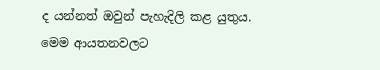ද යන්නත් ඔවුන් පැහැදිලි කළ යුතුය. මෙම ආයතනවලට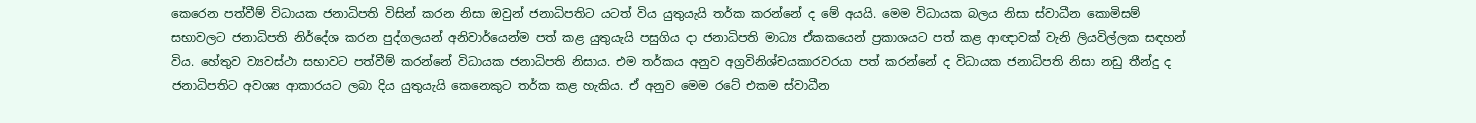කෙරෙන පත්වීම් විධායක ජනාධිපති විසින් කරන නිසා ඔවුන් ජනාධිපතිට යටත් විය යුතුයැයි තර්ක කරන්නේ ද මේ අයයි. මෙම විධායක බලය නිසා ස්වාධීන කොමිසම් සභාවලට ජනාධිපති නිර්දේශ කරන පුද්ගලයන් අනිවාර්යෙන්ම පත් කළ යුතුයැයි පසුගිය දා ජනාධිපති මාධ්‍ය ඒකකයෙන් ප්‍රකාශයට පත් කළ ආඥාවක් වැනි ලියවිල්ලක සඳහන් විය. හේතුව ව්‍යවස්ථා සභාවට පත්වීම් කරන්නේ විධායක ජනාධිපති නිසාය. එම තර්කය අනුව අග්‍රවිනිශ්චයකාරවරයා පත් කරන්නේ ද විධායක ජනාධිපති නිසා නඩු තීන්දු ද ජනාධිපතිට අවශ්‍ය ආකාරයට ලබා දිය යුතුයැයි කෙනෙකුට තර්ක කළ හැකිය. ඒ අනුව මෙම රටේ එකම ස්වාධීන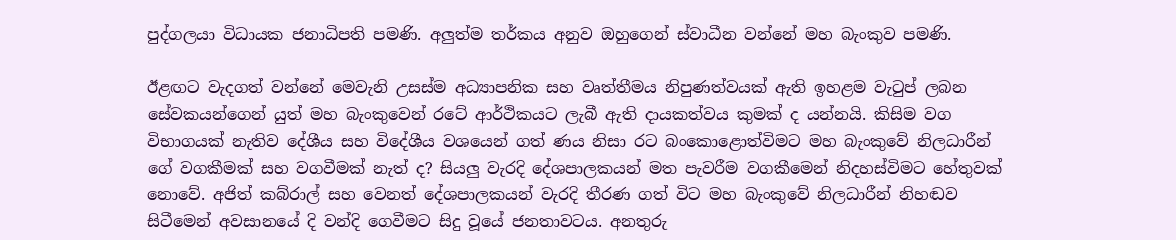පුද්ගලයා විධායක ජනාධිපති පමණි. අලුත්ම තර්කය අනුව ඔහුගෙන් ස්වාධීන වන්නේ මහ බැංකුව පමණි.

ඊළඟට වැදගත් වන්නේ මෙවැනි උසස්ම අධ්‍යාපනික සහ වෘත්තීමය නිපුණත්වයක් ඇති ඉහළම වැටුප් ලබන සේවකයන්ගෙන් යුත් මහ බැංකුවෙන් රටේ ආර්ථිකයට ලැබී ඇති දායකත්වය කුමක් ද යන්නයි. කිසිම වග විභාගයක් නැතිව දේශීය සහ විදේශීය වශයෙන් ගත් ණය නිසා රට බංකොළොත්විමට මහ බැංකුවේ නිලධාරීන් ගේ වගකීමක් සහ වගවීමක් නැත් ද? සියලු වැරදි දේශපාලකයන් මත පැවරීම වගකීමෙන් නිදහස්විමට හේතුවක් නොවේ. අජිත් කබ්රාල් සහ වෙනත් දේශපාලකයන් වැරදි තීරණ ගත් විට මහ බැංකුවේ නිලධාරීන් නිහඬව සිටීමෙන් අවසානයේ දි වන්දි ගෙවීමට සිදු වූයේ ජනතාවටය. අනතුරු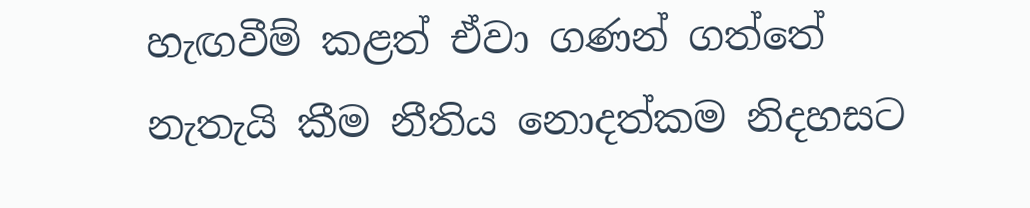හැඟවීම් කළත් ඒවා ගණන් ගත්තේ නැතැයි කීම නීතිය නොදත්කම නිදහසට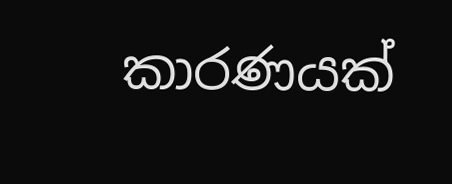කාරණයක්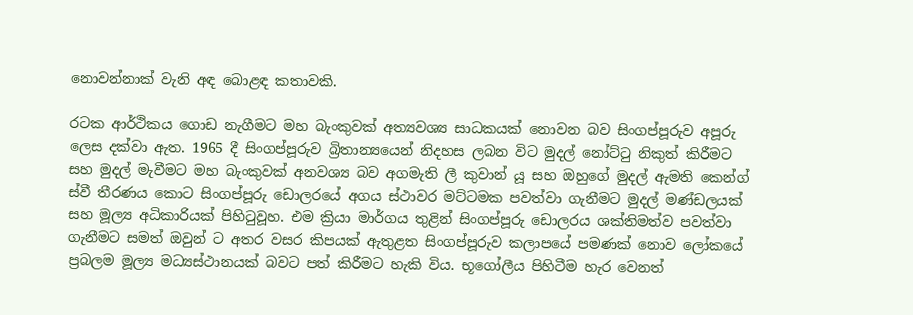නොවන්නාක් වැනි අඳ බොළඳ කතාවකි.

රටක ආර්ථිකය ගොඩ නැගීමට මහ බැංකුවක් අත්‍යවශ්‍ය සාධකයක් නොවන බව සිංගප්පූරුව අපූරු ලෙස දක්වා ඇත. 1965 දී සිංගප්පූරුව බ්‍රිතාන්‍යයෙන් නිදහස ලබන විට මුදල් නෝට්ටු නිකුත් කිරීමට සහ මුදල් මැවීමට මහ බැංකුවක් අනවශ්‍ය බව අගමැති ලී කුවාන් යූ සහ ඔහුගේ මුදල් ඇමති කෙන්ග් ස්වී තීරණය කොට සිංගප්පූරු ඩොලරයේ අගය ස්ථාවර මට්ටමක පවත්වා ගැනීමට මුදල් මණ්ඩලයක් සහ මූල්‍ය අධිකාරියක් පිහිටුවූහ. එම ක්‍රියා මාර්ගය තුළින් සිංගප්පූරු ඩොලරය ශක්තිමත්ව පවත්වා ගැනීමට සමත් ඔවුන් ට අතර වසර කිපයක් ඇතුළත සිංගප්පූරුව කලාපයේ පමණක් නොව ලෝකයේ ප්‍රබලම මූල්‍ය මධ්‍යස්ථානයක් බවට පත් කිරීමට හැකි විය. භූගෝලීය පිහිටීම හැර වෙනත්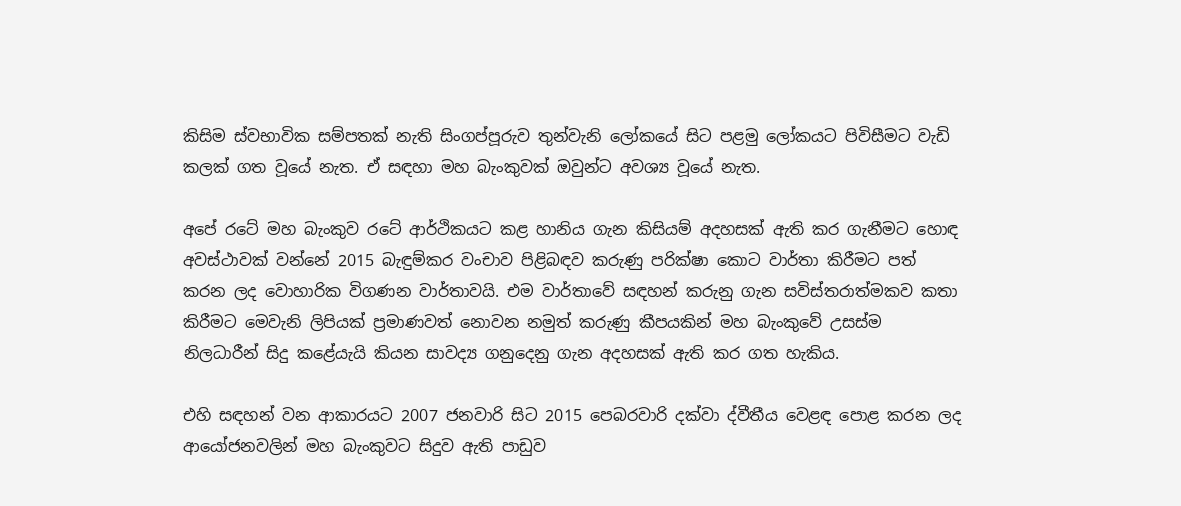කිසිම ස්වභාවික සම්පතක් නැති සිංගප්පූරුව තුන්වැනි ලෝකයේ සිට පළමු ලෝකයට පිවිසීමට වැඩි කලක් ගත වූයේ නැත. ඒ සඳහා මහ බැංකුවක් ඔවුන්ට අවශ්‍ය වූයේ නැත.

අපේ රටේ මහ බැංකුව රටේ ආර්ථිකයට කළ හානිය ගැන කිසියම් අදහසක් ඇති කර ගැනීමට හොඳ අවස්ථාවක් වන්නේ 2015 බැඳුම්කර වංචාව පිළිබඳව කරුණු පරික්ෂා කොට වාර්තා කිරීමට පත් කරන ලද වොහාරික විගණන වාර්තාවයි. එම වාර්තාවේ සඳහන් කරුනු ගැන සවිස්තරාත්මකව කතා කිරීමට මෙවැනි ලිපියක් ප්‍රමාණවත් නොවන නමුත් කරුණු කීපයකින් මහ බැංකුවේ උසස්ම නිලධාරීන් සිදු කළේයැයි කියන සාවද්‍ය ගනුදෙනු ගැන අදහසක් ඇති කර ගත හැකිය.

එහි සඳහන් වන ආකාරයට 2007 ජනවාරි සිට 2015 පෙබරවාරි දක්වා ද්වීතීය වෙළඳ පොළ කරන ලද ආයෝජනවලින් මහ බැංකුවට සිදුව ඇති පාඩුව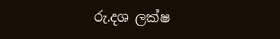රු.දශ ලක්ෂ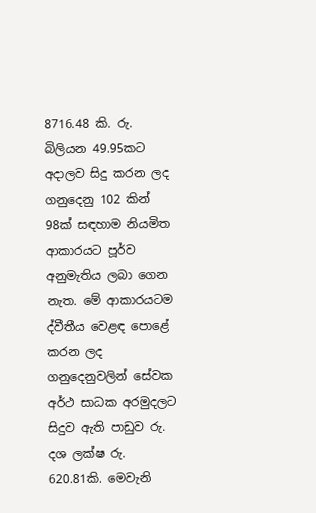8716.48 කි. රු. බිලියන 49.95කට අදාලව සිදු කරන ලද ගනුදෙනු 102 කින් 98ක් සඳහාම නියමිත ආකාරයට පූර්ව අනුමැතිය ලබා ගෙන නැත. මේ ආකාරයටම ද්වීතීය වෙළඳ පොළේ කරන ලද ගනුදෙනුවලින් සේවක අර්ථ සාධක අරමුදලට සිදුව ඇති පාඩුව රු. දශ ලක්ෂ රු. 620.81කි. මෙවැනි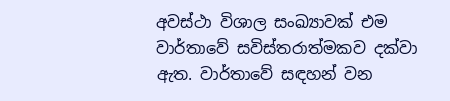අවස්ථා විශාල සංඛ්‍යාවක් එම වාර්තාවේ සවිස්තරාත්මකව දක්වා ඇත. වාර්තාවේ සඳහන් වන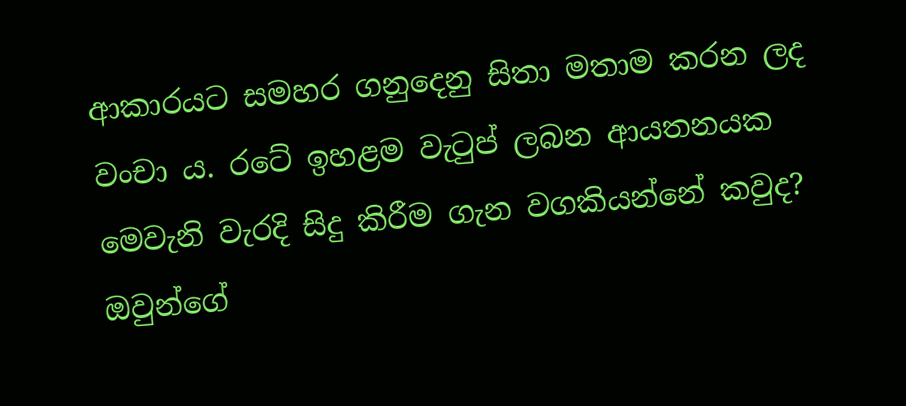ආකාරයට සමහර ගනුදෙනු සිතා මතාම කරන ලද වංචා ය. රටේ ඉහළම වැටුප් ලබන ආයතනයක මෙවැනි වැරදි සිදු කිරීම ගැන වගකියන්නේ කවුද? ඔවුන්ගේ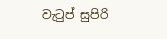වැටුප් සුපිරි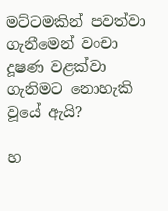මට්ටමකින් පවත්වා ගැනීමෙන් වංචා දූෂණ වළක්වා ගැනිමට නොහැකි වූයේ ඇයි?

හ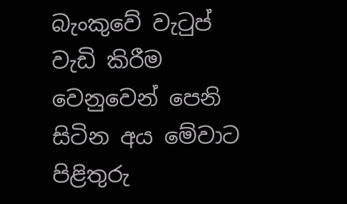බැංකුවේ වැටුප් වැඩි කිරීම වෙනුවෙන් පෙනි සිටින අය මේවාට පිළිතුරු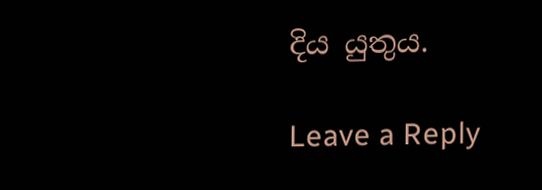දිය යුතුය.

Leave a Reply